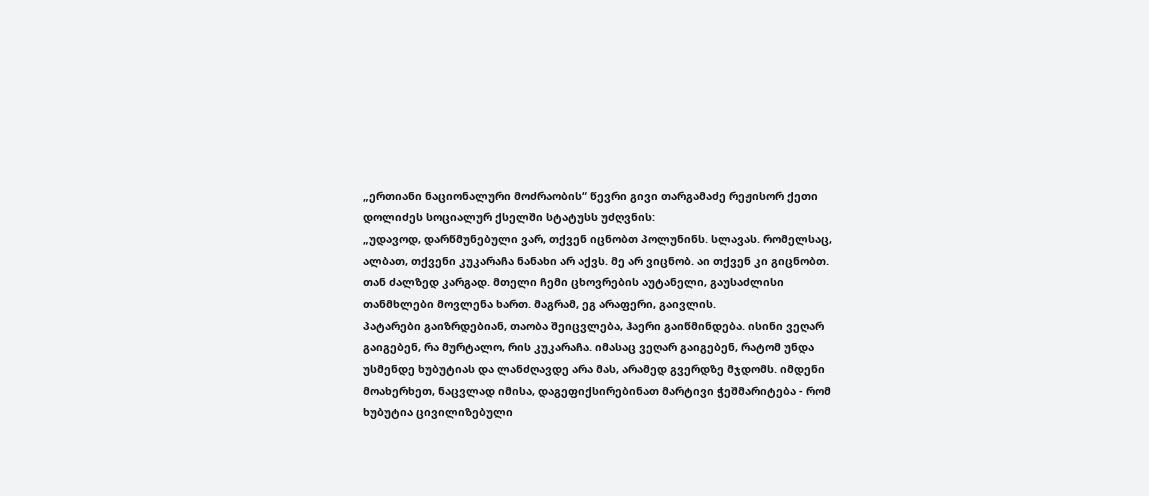„ერთიანი ნაციონალური მოძრაობის“ წევრი გივი თარგამაძე რეჟისორ ქეთი დოლიძეს სოციალურ ქსელში სტატუსს უძღვნის:
„უდავოდ, დარწმუნებული ვარ, თქვენ იცნობთ პოლუნინს. სლავას. რომელსაც, ალბათ, თქვენი კუკარაჩა ნანახი არ აქვს. მე არ ვიცნობ. აი თქვენ კი გიცნობთ. თან ძალზედ კარგად. მთელი ჩემი ცხოვრების აუტანელი, გაუსაძლისი თანმხლები მოვლენა ხართ. მაგრამ, ეგ არაფერი, გაივლის.
პატარები გაიზრდებიან, თაობა შეიცვლება, ჰაერი გაიწმინდება. ისინი ვეღარ გაიგებენ, რა მურტალო, რის კუკარაჩა. იმასაც ვეღარ გაიგებენ, რატომ უნდა უსმენდე ხუბუტიას და ლანძღავდე არა მას, არამედ გვერდზე მჯდომს. იმდენი მოახერხეთ, ნაცვლად იმისა, დაგეფიქსირებინათ მარტივი ჭეშმარიტება - რომ ხუბუტია ცივილიზებული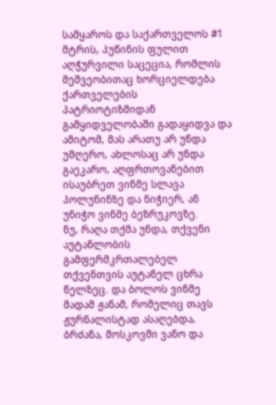სამყაროს და საქართველოს #1 მტრის, პუწინის ფულით აღჭურვილი საცეცია, რომლის მეშვეობითაც ხორციელდება ქართველების პატრიოტიზმიდან გამყიდველობაში გადაყიდვა და ამიტომ, მას არათუ არ უნდა უმღერო, ახლოსაც არ უნდა გაეკარო, აღფრთოვანებით ისაუბრეთ ვინმე სლავა პოლუნინზე და ნიჭიერ, ან უნიჭო ვინმე ბეზრუკოვზე.
ნუ, რაღა თქმა უნდა, თქვენი აუტანლობის გამფერმკრთალებელ თქვენთვის აუტანელ ცხრა წელზეც. და ბოლოს ვინმე მადამ ჟანამ, რომელიც თავს ჟურნალისტად ასაღებდა, ბრძანა, მოსკოვში ვანო და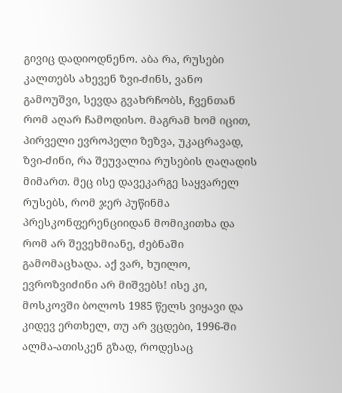გივიც დადიოდნენო. აბა რა, რუსები კალთებს ახევენ ზვი-ძინს, ვანო გამოუშვი, სევდა გვახრჩობს, ჩვენთან რომ აღარ ჩამოდისო. მაგრამ ხომ იცით, პირველი ევროპელი ზეზვა, უკაცრავად, ზვი-ძინი, რა შეუვალია რუსების ღაღადის მიმართ. მეც ისე დავეკარგე საყვარელ რუსებს, რომ ჯერ პუწინმა პრესკონფერენციიდან მომიკითხა და რომ არ შევეხმიანე, ძებნაში გამომაცხადა. აქ ვარ, ხუილო, ევროზვიძინი არ მიშვებს! ისე კი, მოსკოვში ბოლოს 1985 წელს ვიყავი და კიდევ ერთხელ, თუ არ ვცდები, 1996-ში ალმა-ათისკენ გზად, როდესაც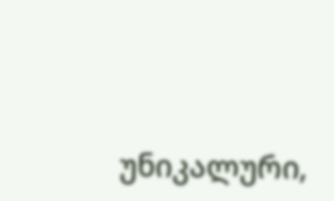უნიკალური,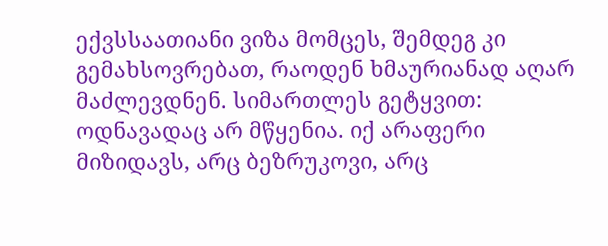ექვსსაათიანი ვიზა მომცეს, შემდეგ კი გემახსოვრებათ, რაოდენ ხმაურიანად აღარ მაძლევდნენ. სიმართლეს გეტყვით: ოდნავადაც არ მწყენია. იქ არაფერი მიზიდავს, არც ბეზრუკოვი, არც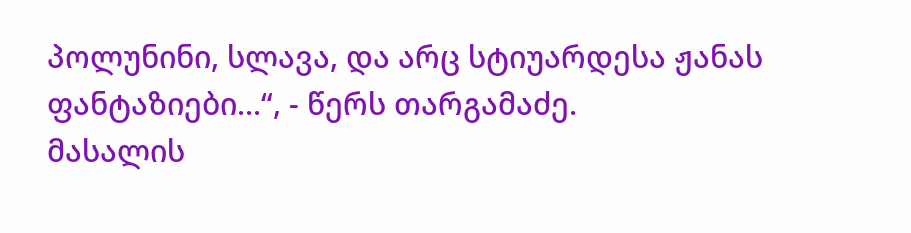პოლუნინი, სლავა, და არც სტიუარდესა ჟანას ფანტაზიები...“, - წერს თარგამაძე.
მასალის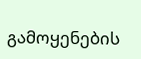გამოყენების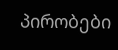პირობები